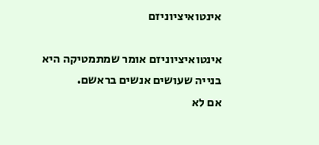אינטואיציוניזם

אינטואיציוניזם אומר שמתמטיקה היא בנייה שעושים אנשים בראשם.
אם לא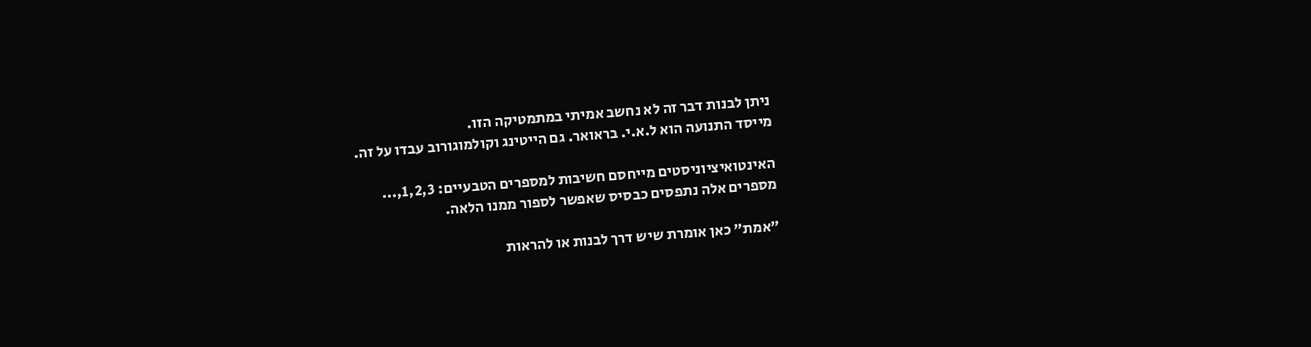ניתן לבנות דבר זה לא נחשב אמיתי במתמטיקה הזו.
מייסד התנועה הוא ל.א.י. בראואר. גם הייטינג וקולמוגורוב עבדו על זה.

האינטואיציוניסטים מייחסם חשיבות למספרים הטבעיים: 1,2,3,...
מספרים אלה נתפסים כבסיס שאפשר לספור ממנו הלאה.

"אמת" כאן אומרת שיש דרך לבנות או להראות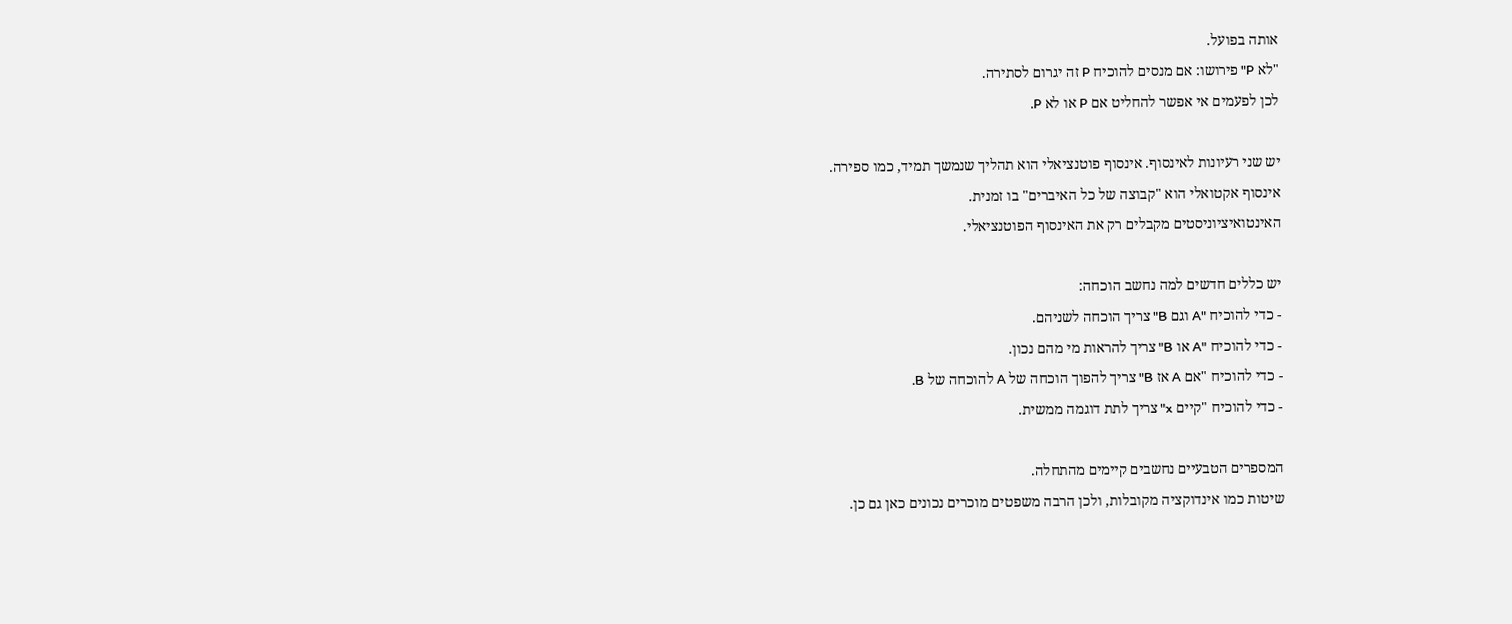אותה בפועל.
"לא P" פירושו: אם מנסים להוכיח P זה יגרום לסתירה.
לכן לפעמים אי אפשר להחליט אם P או לא P.

יש שני רעיונות לאינסוף. אינסוף פוטנציאלי הוא תהליך שנמשך תמיד, כמו ספירה.
אינסוף אקטואלי הוא "קבוצה של כל האיברים" בו זמנית.
האינטואיציוניסטים מקבלים רק את האינסוף הפוטנציאלי.

יש כללים חדשים למה נחשב הוכחה:
- כדי להוכיח "A וגם B" צריך הוכחה לשניהם.
- כדי להוכיח "A או B" צריך להראות מי מהם נכון.
- כדי להוכיח "אם A אז B" צריך להפוך הוכחה של A להוכחה של B.
- כדי להוכיח "קיים x" צריך לתת דוגמה ממשית.

המספרים הטבעיים נחשבים קיימים מהתחלה.
שיטות כמו אינדוקציה מקובלות, ולכן הרבה משפטים מוכרים נכונים כאן גם כן.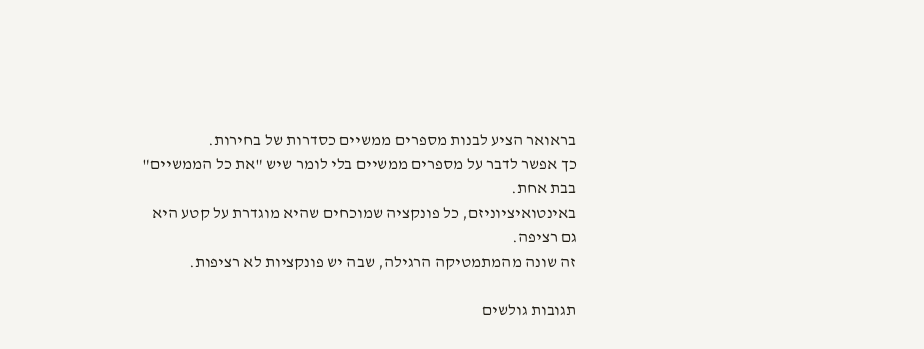בראואר הציע לבנות מספרים ממשיים כסדרות של בחירות.
כך אפשר לדבר על מספרים ממשיים בלי לומר שיש "את כל הממשיים" בבת אחת.
באינטואיציוניזם, כל פונקציה שמוכחים שהיא מוגדרת על קטע היא גם רציפה.
זה שונה מהמתמטיקה הרגילה, שבה יש פונקציות לא רציפות.

תגובות גולשים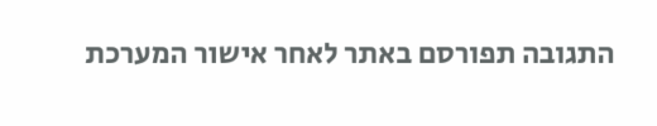התגובה תפורסם באתר לאחר אישור המערכת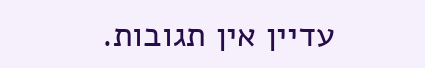עדיין אין תגובות.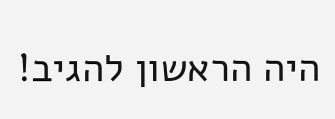היה הראשון להגיב!